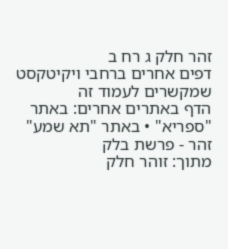זהר חלק ג רח ב
דפים אחרים ברחבי ויקיטקסט שמקשרים לעמוד זה
הדף באתרים אחרים: באתר "ספריא" • באתר "תא שמע"
זהר - פרשת בלק
מתוך: זוהר חלק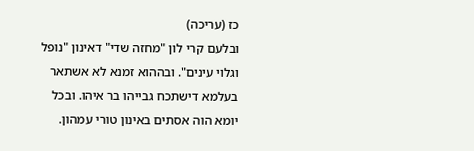כז (עריכה)
ובלעם קרי לון "מחזה שדי" דאינון "נופל וגלוי עינים". ובההוא זמנא לא אשתאר בעלמא דישתכח גבייהו בר איהו. ובכל יומא הוה אסתים באינון טורי עמהון.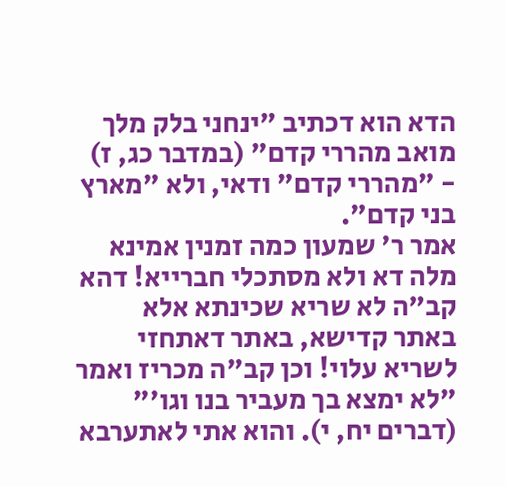הדא הוא דכתיב "ינחני בלק מלך מואב מהררי קדם" (במדבר כג, ז) - "מהררי קדם" ודאי, ולא "מארץ בני קדם".
אמר ר' שמעון כמה זמנין אמינא מלה דא ולא מסתכלי חברייא! דהא קב"ה לא שריא שכינתא אלא באתר קדישא, באתר דאתחזי לשריא עלוי! וכן קב"ה מכריז ואמר "לא ימצא בך מעביר בנו וגו'" (דברים יח, י). והוא אתי לאתערבא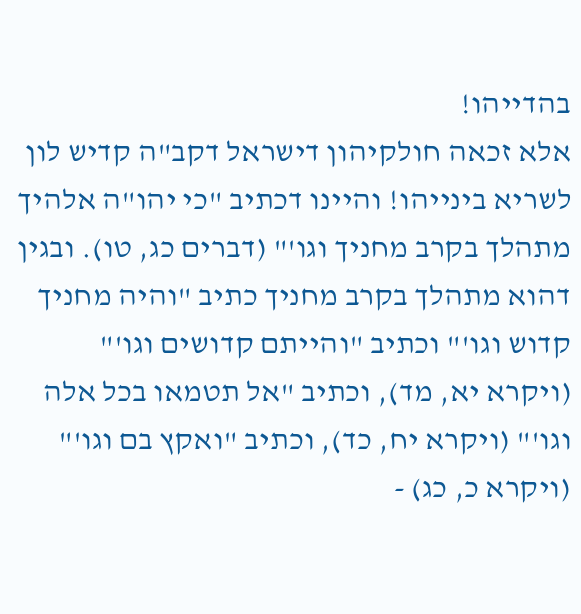בהדייהו!
אלא זכאה חולקיהון דישראל דקב"ה קדיש לון לשריא בינייהו! והיינו דכתיב "כי יהו"ה אלהיך מתהלך בקרב מחניך וגו'" (דברים כג, טו). ובגין דהוא מתהלך בקרב מחניך כתיב "והיה מחניך קדוש וגו'" וכתיב "והייתם קדושים וגו'" (ויקרא יא, מד), וכתיב "אל תטמאו בכל אלה וגו'" (ויקרא יח, כד), וכתיב "ואקץ בם וגו'" (ויקרא כ, כג) -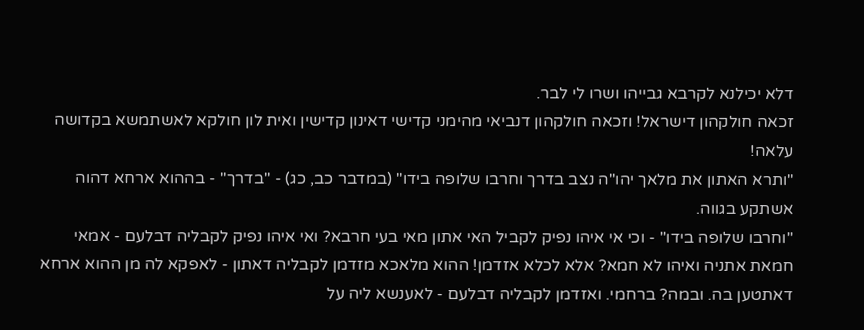דלא יכילנא לקרבא גבייהו ושרו לי לבר.
זכאה חולקהון דישראל! וזכאה חולקהון דנביאי מהימני קדישי דאינון קדישין ואית לון חולקא לאשתמשא בקדושה עלאה!
"ותרא האתון את מלאך יהו"ה נצב בדרך וחרבו שלופה בידו" (במדבר כב, כג) - "בדרך" - בההוא ארחא דהוה אשתקע בגווה.
"וחרבו שלופה בידו" - וכי אי איהו נפיק לקביל האי אתון מאי בעי חרבא? ואי איהו נפיק לקבליה דבלעם - אמאי חמאת אתניה ואיהו לא חמא? אלא לכלא אזדמן! ההוא מלאכא מזדמן לקבליה דאתון - לאפקא לה מן ההוא ארחא דאתטען בה. ובמה? ברחמי. ואזדמן לקבליה דבלעם - לאענשא ליה על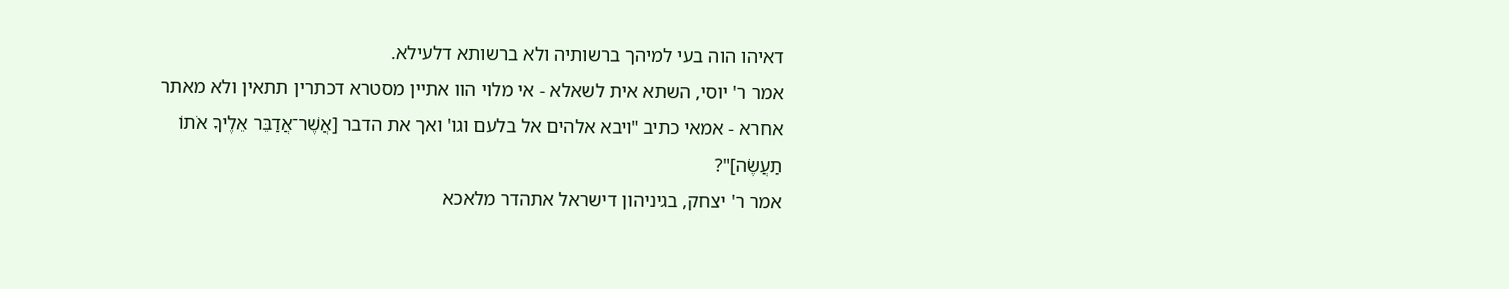דאיהו הוה בעי למיהך ברשותיה ולא ברשותא דלעילא.
אמר ר' יוסי, השתא אית לשאלא - אי מלוי הוו אתיין מסטרא דכתרין תתאין ולא מאתר אחרא - אמאי כתיב "ויבא אלהים אל בלעם וגו' ואך את הדבר [אֲשֶׁר־אֲדַבֵּר אֵלֶיךָ אֹתוֹ תַעֲשֶׂה]"?
אמר ר' יצחק, בגיניהון דישראל אתהדר מלאכא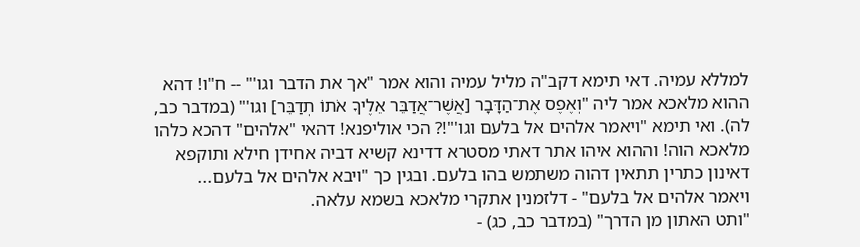למללא עמיה. דאי תימא דקב"ה מליל עמיה והוא אמר "אך את הדבר וגו'" -- ח"ו! דהא ההוא מלאכא אמר ליה "וְאֶפֶס אֶת־הַדָּבָר [אֲשֶׁר־אֲדַבֵּר אֵלֶיךָ אֹתוֹ תְדַבֵּר] וגו'" (במדבר כב, לה). ואי תימא "ויאמר אלהים אל בלעם וגו'"!? הכי אוליפנא! דהאי "אלהים" דהכא כלהו מלאכא הוה! וההוא איהו אתר דאתי מסטרא דדינא קשיא דביה אחידן חילא ותוקפא דאינון כתרין תתאין דהוה משתמש בהו בלעם. ובגין כך "ויבא אלהים אל בלעם... ויאמר אלהים אל בלעם" - דלזמנין אתקרי מלאכא בשמא עלאה.
"ותט האתון מן הדרך" (במדבר כב, כג) -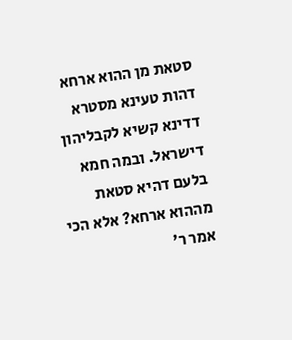סטאת מן ההוא ארחא דהות טעינא מסטרא דדינא קשיא לקבליהון דישראל. ובמה חמא בלעם דהיא סטאת מההוא ארחא? אלא הכי אמר ר'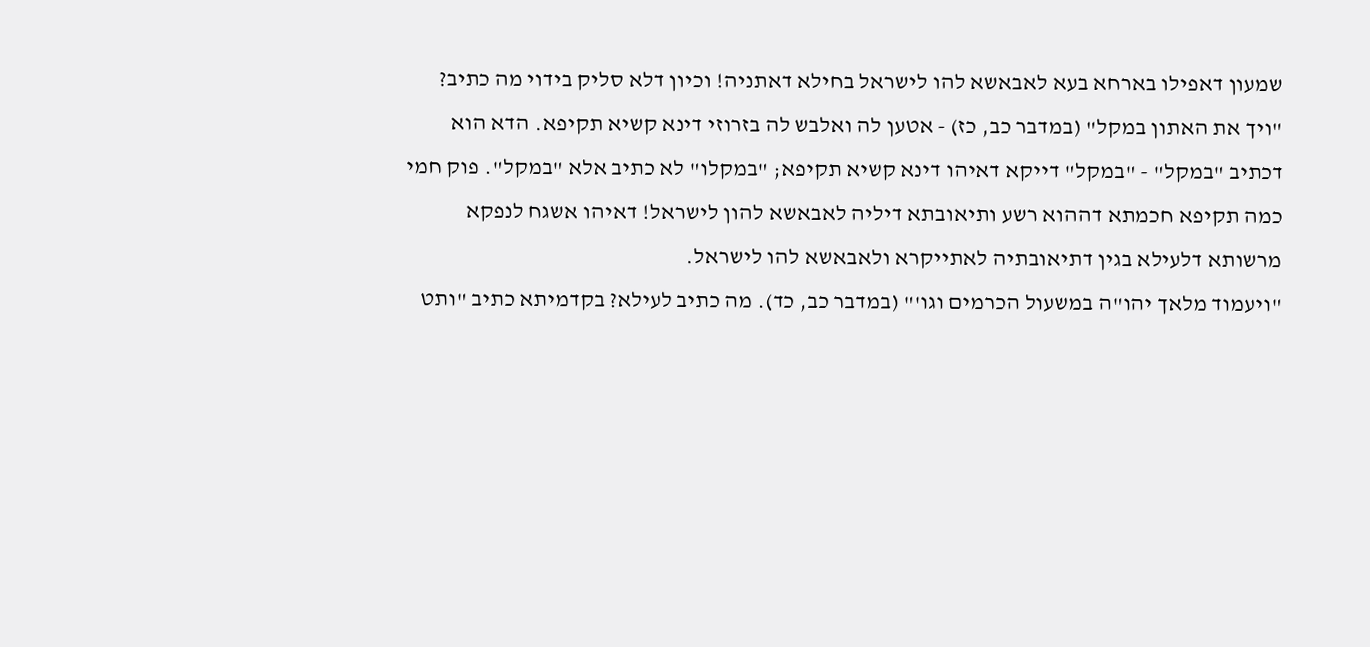שמעון דאפילו בארחא בעא לאבאשא להו לישראל בחילא דאתניה! וכיון דלא סליק בידוי מה כתיב? "ויך את האתון במקל" (במדבר כב, כז) - אטען לה ואלבש לה בזרוזי דינא קשיא תקיפא. הדא הוא דכתיב "במקל" - "במקל" דייקא דאיהו דינא קשיא תקיפא; "במקלו" לא כתיב אלא "במקל". פוק חמי כמה תקיפא חכמתא דההוא רשע ותיאובתא דיליה לאבאשא להון לישראל! דאיהו אשגח לנפקא מרשותא דלעילא בגין דתיאובתיה לאתייקרא ולאבאשא להו לישראל.
"ויעמוד מלאך יהו"ה במשעול הכרמים וגו'" (במדבר כב, כד). מה כתיב לעילא? בקדמיתא כתיב "ותט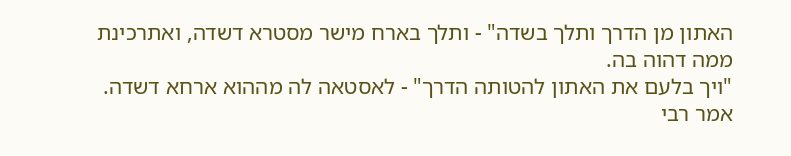האתון מן הדרך ותלך בשדה" - ותלך בארח מישר מסטרא דשדה, ואתרכינת ממה דהוה בה.
"ויך בלעם את האתון להטותה הדרך" - לאסטאה לה מההוא ארחא דשדה.
אמר רבי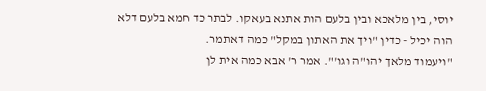יוסי, בין מלאכא ובין בלעם הות אתנא בעאקו. לבתר כד חמא בלעם דלא הוה יכיל - כדין "ויך את האתון במקל" כמה דאתמר.
"ויעמוד מלאך יהו"ה וגו'". אמר ר' אבא כמה אית לן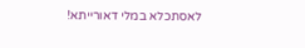לאסתכלא במלי דאורייתא!